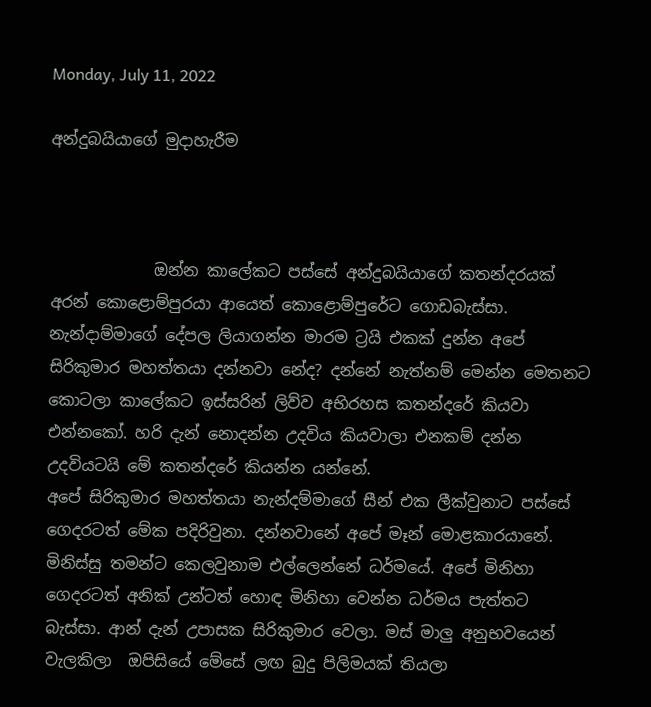Monday, July 11, 2022

අන්දුබයියාගේ මුදාහැරීම



             ඔන්න කාලේකට පස්සේ අන්දුබයියාගේ කතන්දරයක් අරන් කොළොම්පුරයා ආයෙත් කොළොම්පුරේට ගොඩබැස්සා. නැන්දාම්මාගේ දේපල ලියාගන්න මාරම ට්‍රයි එකක් දුන්න අපේ සිරිකුමාර මහත්තයා දන්නවා නේද? දන්නේ නැත්නම් මෙන්න මෙතනට කොටලා කාලේකට ඉස්සරින් ලිව්ව අභිරහස කතන්දරේ කියවා එන්නකෝ. හරි දැන් නොදන්න උදවිය කියවාලා එනකම් දන්න උදවියටයි මේ කතන්දරේ කියන්න යන්නේ.
අපේ සිරිකුමාර මහත්තයා නැන්දම්මාගේ සීන් එක ලීක්වුනාට පස්සේ ගෙදරටත් මේක පදිරිවුනා. දන්නවානේ අපේ මෑන් මොළකාරයානේ. මිනිස්සු තමන්ට කෙලවුනාම එල්ලෙන්නේ ධර්මයේ. අපේ මිනිහා ගෙදරටත් අනික් උන්ටත් හොඳ මිනිහා වෙන්න ධර්මය පැත්තට බැස්සා. ආන් දැන් උපාසක සිරිකුමාර වෙලා. මස් මාලු අනුභවයෙන් වැලකිලා  ඔපිසියේ මේසේ ලඟ බුදු පිලිමයක් තියලා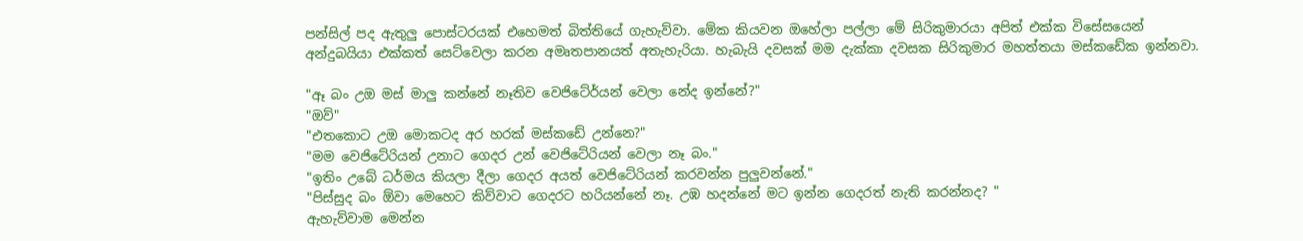පන්සිල් පද ඇතුලු පොස්ටරයක් එහෙමත් බිත්තියේ ගැහැව්වා. මේක කියවන ඔහේලා පල්ලා මේ සිරිකුමාරයා අපිත් එක්ක විසේසයෙන් අන්දුබයියා එක්කත් සෙට්වෙලා කරන අමෘතපානයත් අතැහැරියා. හැබැයි දවසක් මම දැක්කා දවසක සිරිකුමාර මහත්තයා මස්කඩේක ඉන්නවා.

"ඈ බං උඔ මස් මාලු කන්නේ නෑතිව වෙජිටේර්යන් වෙලා නේද ඉන්නේ?"
"ඔව්"
"එතකොට උඔ මොකටද අර හරක් මස්කඩේ උන්නෙ?"
"මම වෙජිටේරියන් උනාට ගෙදර උන් වෙජිටේරියන් වෙලා නෑ බං."
"ඉතිං උබේ ධර්මය කියලා දීලා ගෙදර අයත් වෙජිටේරියන් කරවන්න පුලුවන්නේ."
"පිස්සුද බං ඕවා මෙහෙට කිව්වාට ගෙදරට හරියන්නේ නෑ. උඹ හදන්නේ මට ඉන්න ගෙදරත් නැති කරන්නද? "
ඇහැව්වාම මෙන්න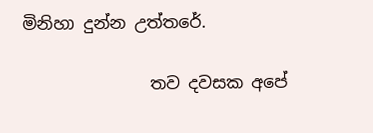මිනිහා දුන්න උත්තරේ.

               තව දවසක අපේ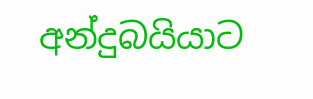අන්දුබයියාට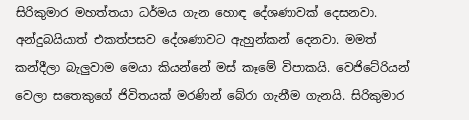සිරිකුමාර මහත්තයා ධර්මය ගැන හොඳ දේශණාවක් දෙසනවා. අන්දුබයියාත් එකත්පසව දේශණාවට ඇහුන්කන් දෙනවා. මමත් කන්දීලා බැලුවාම මෙයා කියන්නේ මස් කෑමේ විපාකයි. වෙජිටේරියන් වෙලා සතෙකුගේ ජිවිතයක් මරණින් බේරා ගැනීම ගැනයි. සිරිකුමාර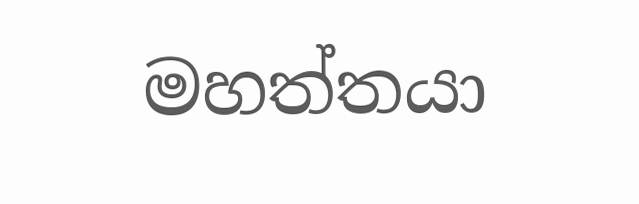මහත්තයා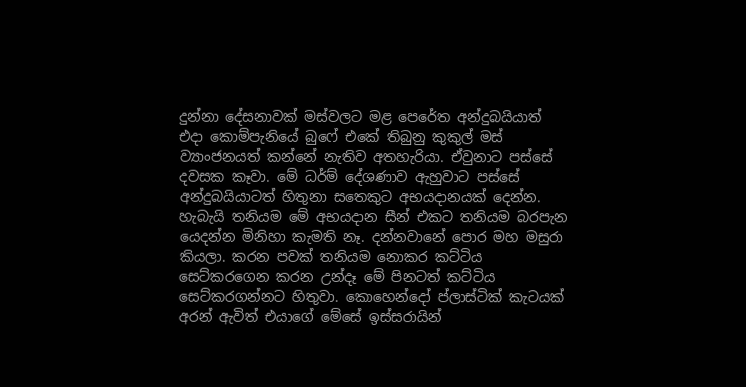දුන්නා දේසනාවක් මස්වලට මළ පෙරේත අන්දුබයියාත් එදා කොම්පැනියේ බුෆේ එකේ තිබුනු කුකුල් මස් ව්‍යාංජනයත් කන්නේ නැතිව අතහැරියා. ඒවුනාට පස්සේ දවසක කෑවා. මේ ධර්ම් දේශණාව ඇහුවාට පස්සේ අන්දුබයියාටත් හිතුනා සතෙකුට අභයදානයක් දෙන්න. හැබැයි තනියම මේ අභයදාන සීන් එකට තනියම බරපැන යෙදන්න මිනිහා කැමති නෑ. දන්නවානේ පොර මහ මසුරා කියලා. කරන පවක් තනියම නොකර කට්ටිය සෙට්කරගෙන කරන උන්දෑ මේ පිනටත් කට්ටිය සෙට්කරගන්නට හිතුවා. කොහෙන්දෝ ප්ලාස්ටික් කැටයක් අරන් ඇවිත් එයාගේ මේසේ ඉස්සරායින්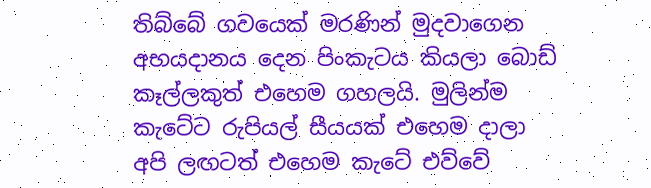තිබ්බේ ගවයෙක් මරණින් මුදවාගෙන අභයදානය දෙන පිංකැටය කියලා බොඩ් කෑල්ලකුත් එහෙම ගහලයි. මුලින්ම කැටේට රුපියල් සීයයක් එහෙම දාලා අපි ලඟටත් එහෙම කැටේ එව්වේ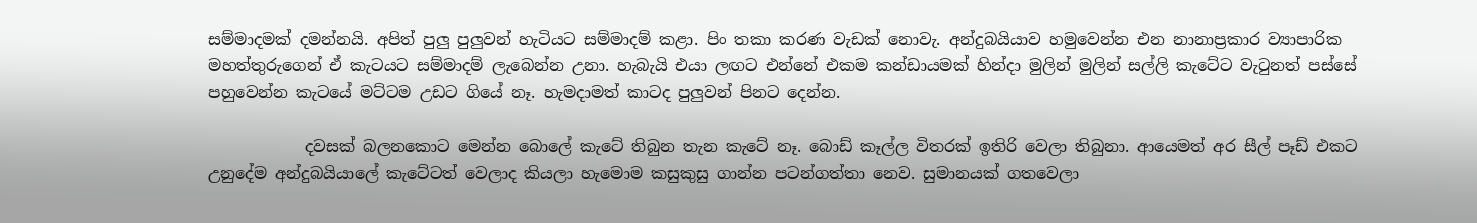සම්මාදමක් දමන්නයි. අපිත් පුලු පුලුවන් හැටියට සම්මාදම් කළා. පිං තකා කරණ වැඩක් නොවැ. අන්දුබයියාව හමුවෙන්න එන නානාප්‍රකාර ව්‍යාපාරික මහත්තුරුගෙන් ඒ කැටයට සම්මාදම් ලැබෙන්න උනා. හැබැයි එයා ලඟට එන්නේ එකම කන්ඩායමක් හින්දා මුලින් මුලින් සල්ලි කැටේට වැටුනත් පස්සේ පහුවෙන්න කැටයේ මට්ටම උඩට ගියේ නෑ. හැමදාමත් කාටද පුලුවන් පිනට දෙන්න.

            දවසක් බලනකොට මෙන්න බොලේ කැටේ තිබුන තැන කැටේ නෑ. බොඩ් කෑල්ල විතරක් ඉතිරි වෙලා තිබුනා. ආයෙමත් අර සීල් පෑඩ් එකට උනුදේම අන්දුබයියාලේ කැටේටත් වෙලාද කියලා හැමොම කසුකුසු ගාන්න පටන්ගත්තා නෙව. සුමානයක් ගතවෙලා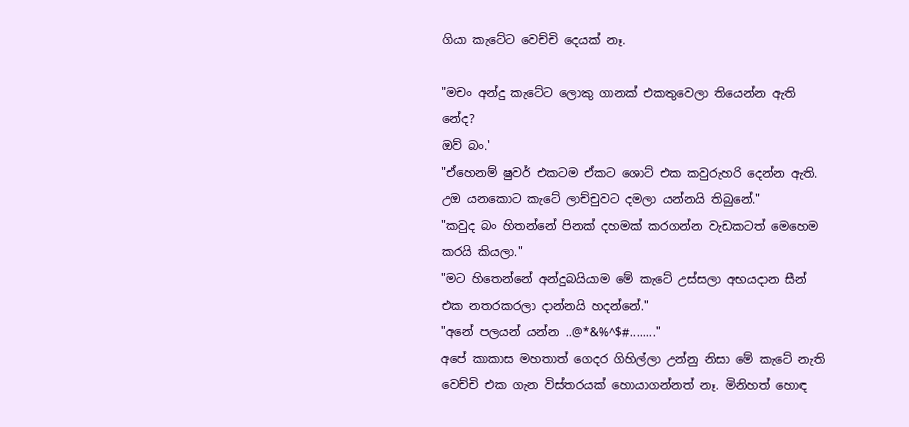ගියා කැටේට වෙච්චි දෙයක් නෑ.

"මචං අන්දු කැටේට ලොකු ගානක් එකතුවෙලා තියෙන්න ඇති නේද?
ඔව් බං.'
"ඒහෙනම් ෂුවර් එකටම ඒකට ශොට් එක කවුරුහරි දෙන්න ඇති. උඔ යනකොට කැටේ ලාච්චුවට දමලා යන්නයි තිබුනේ."
"කවුද බං හිතන්නේ පිනක් දහමක් කරගන්න වැඩකටත් මෙහෙම කරයි කියලා."
"මට හිතෙන්නේ අන්දුබයියාම මේ කැටේ උස්සලා අභයදාන සීන් එක නතරකරලා දාන්නයි හදන්නේ."
"අනේ පලයන් යන්න ..@*&%^$#........"
අපේ කාකාස මහතාත් ගෙදර ගිහිල්ලා උන්නු නිසා මේ කැටේ නැති වෙච්චි එක ගැන විස්තරයක් හොයාගන්නත් නෑ. මිනිහත් හොඳ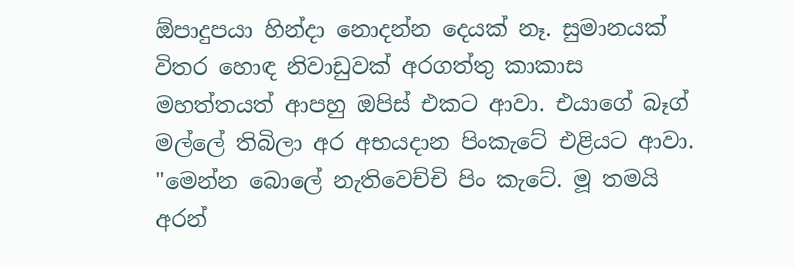ඕපාදුපයා හින්දා නොදන්න දෙයක් නෑ. සුමානයක් විතර හොඳ නිවාඩුවක් අරගත්තු කාකාස මහත්තයත් ආපහු ඔපිස් එකට ආවා. එයාගේ බෑග් මල්ලේ තිබිලා අර අභයදාන පිංකැටේ එළියට ආවා.
"මෙන්න බොලේ නැතිවෙච්චි පිං කැටේ. මූ තමයි අරන්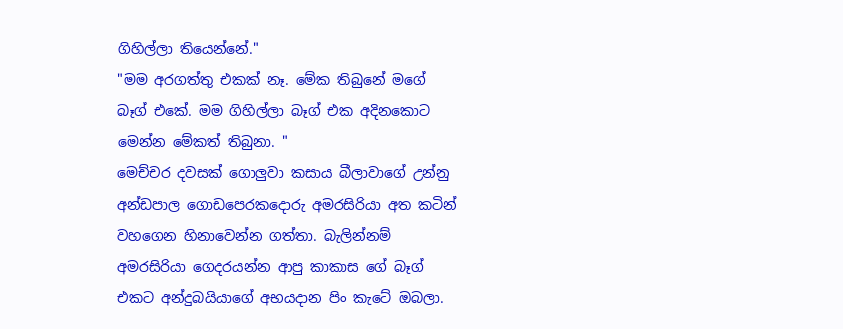ගිහිල්ලා තියෙන්නේ."
"මම අරගත්තු එකක් නෑ. මේක තිබුනේ මගේ බෑග් එකේ. මම ගිහිල්ලා බෑග් එක අදිනකොට මෙන්න මේකත් තිබුනා. "
මෙච්චර දවසක් ගොලුවා කසාය බීලාවාගේ උන්නු අන්ඩපාල ගොඩපෙරකදොරු අමරසිරියා අත කටින් වහගෙන හිනාවෙන්න ගත්තා. බැලින්නම් අමරසිරියා ගෙදරයන්න ආපු කාකාස ගේ බෑග් එකට අන්දුබයියාගේ අභයදාන පිං කැටේ ඔබලා.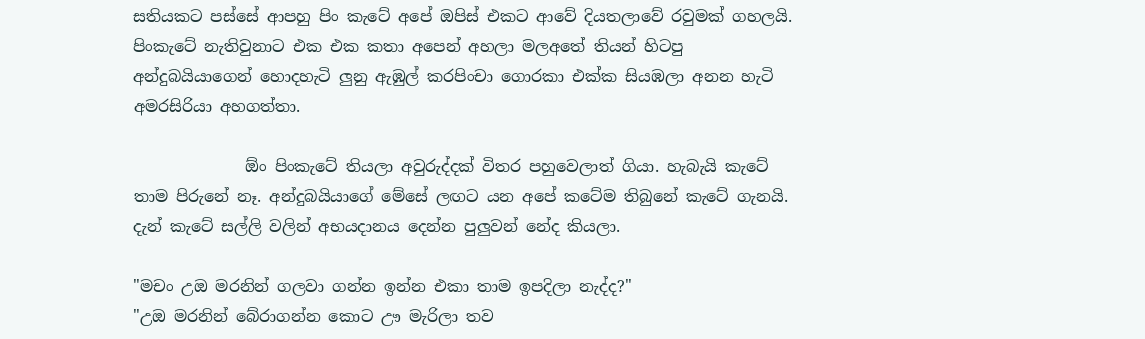සතියකට පස්සේ ආපහු පිං කැටේ අපේ ඔපිස් එකට ආවේ දියතලාවේ රවුමක් ගහලයි. පිංකැටේ නැතිවුනාට එක එක කතා අපෙන් අහලා මලඅතේ තියන් හිටපු අන්දුබයියාගෙන් හොදහැටි ලුනු ඇඹුල් කරපිංචා ගොරකා එක්ක සියඹලා අනන හැටි අමරසිරියා අහගත්තා.

              ඕං පිංකැටේ තියලා අවුරුද්දක් විතර පහුවෙලාත් ගියා. හැබැයි කැටේ තාම පිරුනේ නෑ. අන්දුබයියාගේ මේසේ ලඟට යන අපේ කටේම තිබුනේ කැටේ ගැනයි. දැන් කැටේ සල්ලි වලින් අභයදානය දෙන්න පුලුවන් නේද කියලා.

"මචං උඔ මරනින් ගලවා ගන්න ඉන්න එකා තාම ඉපදිලා නැද්ද?"
"උඔ මරනින් බේරාගන්න කොට ඌ මැරිලා තව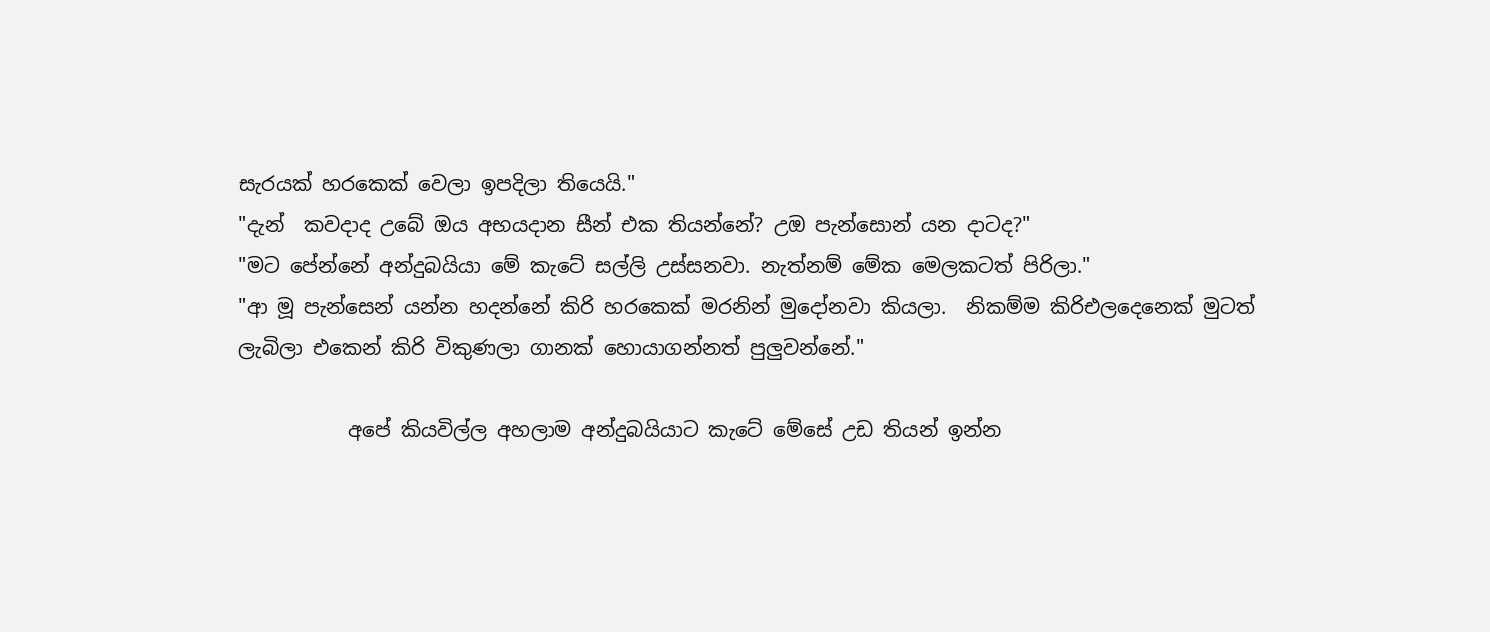සැරයක් හරකෙක් වෙලා ඉපදිලා තියෙයි."
"දැන්  කවදාද උබේ ඔය අභයදාන සීන් එක තියන්නේ? උඔ පැන්සොන් යන දාටද?"
"මට පේන්නේ අන්දුබයියා මේ කැටේ සල්ලි උස්සනවා. නැත්නම් මේක මෙලකටත් පිරිලා."
"ආ මූ පැන්සෙන් යන්න හදන්නේ කිරි හරකෙක් මරනින් මුදෝනවා කියලා.  නිකම්ම කිරිඑලදෙනෙක් මුටත් ලැබිලා එකෙන් කිරි විකුණලා ගානක් හොයාගන්නත් පුලුවන්නේ."

           අපේ කියවිල්ල අහලාම අන්දුබයියාට කැටේ මේසේ උඩ තියන් ඉන්න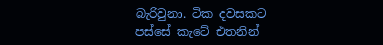බැරිවුනා. ටික දවසකට පස්සේ කැටේ එතනින්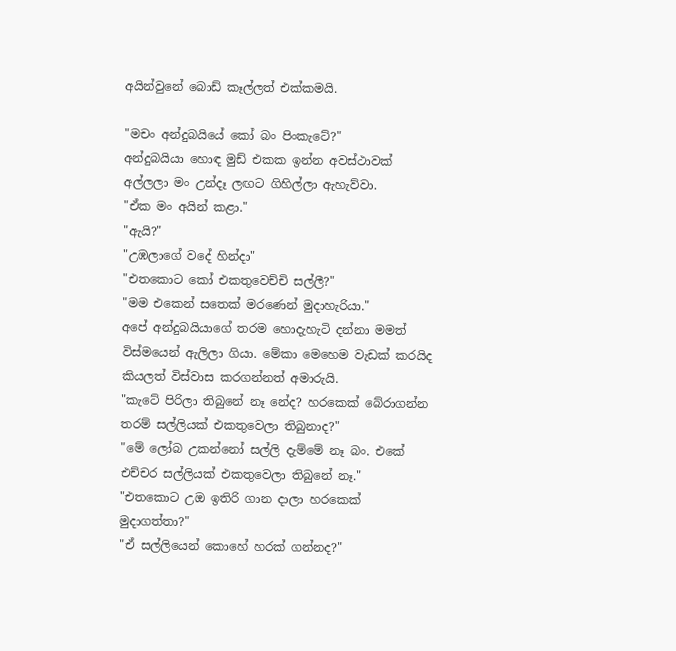අයින්වුනේ බොඩ් කෑල්ලත් එක්කමයි.

"මචං අන්දුබයියේ කෝ බං පිංකැටේ?"
අන්දුබයියා හොඳ මුඩ් එකක ඉන්න අවස්ථාවක් අල්ලලා මං උන්දෑ ලඟට ගිහිල්ලා ඇහැව්වා.
"ඒක මං අයින් කළා."
"ඇයි?"
"උඹලාගේ වදේ හින්දා"
"එතකොට කෝ එකතුවෙච්චි සල්ලී?"
"මම එකෙන් සතෙක් මරණෙන් මුදාහැරියා."
අපේ අන්දුබයියාගේ තරම හොදැහැටි දන්නා මමත් විස්මයෙන් ඇලිලා ගියා. මේකා මෙහෙම වැඩක් කරයිද කියලත් විස්වාස කරගන්නත් අමාරුයි.
"කැටේ පිරිලා තිබුනේ නෑ නේද? හරකෙක් බේරාගන්න තරම් සල්ලියක් එකතුවෙලා තිබුනාද?"
"මේ ලෝබ උකන්නෝ සල්ලි දැම්මේ නෑ බං. එකේ එච්චර සල්ලියක් එකතුවෙලා තිබුනේ නෑ."
"එතකොට උඔ ඉතිරි ගාන දාලා හරකෙක් මුදාගත්තා?"
"ඒ සල්ලියෙන් කොහේ හරක් ගන්නද?"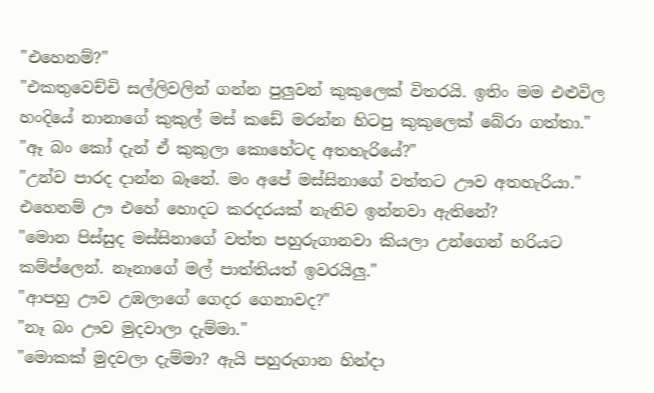"එහෙනම්?"
"එකතුවෙච්චි සල්ලිවලින් ගන්න පුලුවන් කුකුලෙක් විතරයි. ඉතිං මම එළුවිල හංදියේ නානාගේ කුකුල් මස් කඩේ මරන්න හිටපු කුකුලෙක් බේරා ගත්තා."
"ඈ බං කෝ දැන් ඒ කුකුලා කොහේටද අතහැරියේ?"
"උන්ව පාරද දාන්න බෑනේ. මං අපේ මස්සිනාගේ වත්තට ඌව අතහැරියා."
එහෙනම් ඌ එහේ හොදට කරදරයක් නැතිව ඉන්නවා ඇතිනේ?
"මොන පිස්සුද මස්සිනාගේ වත්ත පහුරුගානවා කියලා උන්ගෙන් හරියට කම්ප්ලෙන්. නෑනාගේ මල් පාත්තියත් ඉවරයිලු."
"ආපහු ඌව උඹලාගේ ගෙදර ගෙනාවද?"
"නෑ බං ඌව මුදවාලා දැම්මා."
"මොකක් මුදවලා දැම්මා? ඇයි පහුරුගාන හින්දා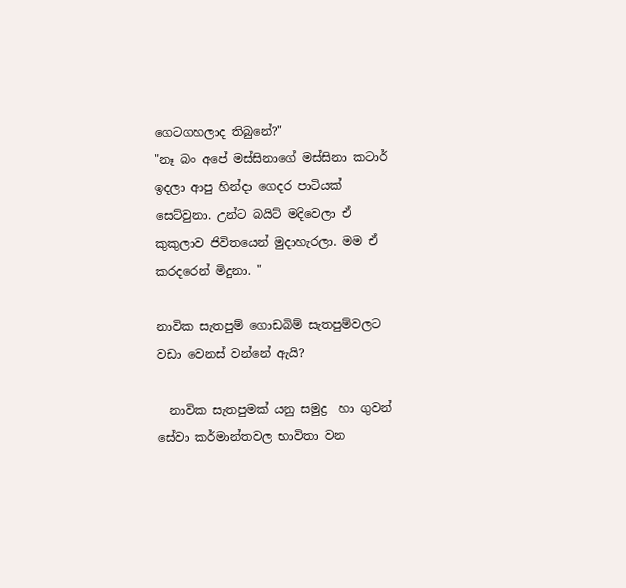ගෙටගහලාද තිබුනේ?"
"නෑ බං අපේ මස්සිනාගේ මස්සිනා කටාර් ඉදලා ආපු හින්දා ගෙදර පාටියක් සෙට්වුනා. උන්ට බයිට් මදිවෙලා ඒ කුකුලාව ජිවිතයෙන් මුදාහැරලා. මම ඒ කරදරෙන් මිදුනා. "

නාවික සැතපුම් ගොඩබිම් සැතපුම්වලට වඩා වෙනස් වන්නේ ඇයි?

  නාවික සැතපුමක් යනු සමුද්‍ර  හා ගුවන් සේවා කර්මාන්තවල භාවිතා වන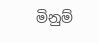මිනුම්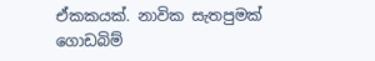ඒකකයක්. නාවික සැතපුමක් ගොඩබිම්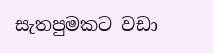සැතපුමකට වඩා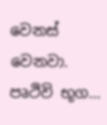වෙනස් වෙනවා.  පෘථිවි භූග...